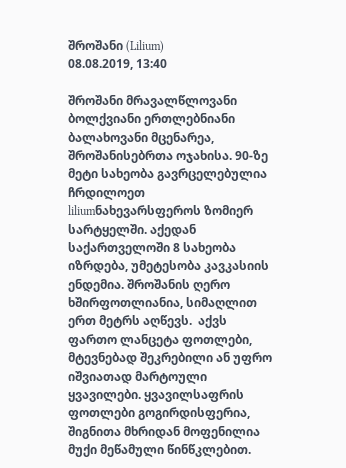შროშანი (Lilium)
08.08.2019, 13:40

შროშანი მრავალწლოვანი ბოლქვიანი ერთლებნიანი ბალახოვანი მცენარეა, შროშანისებრთა ოჯახისა. 90-ზე მეტი სახეობა გავრცელებულია ჩრდილოეთ liliumნახევარსფეროს ზომიერ სარტყელში. აქედან საქართველოში 8 სახეობა იზრდება, უმეტესობა კავკასიის ენდემია. შროშანის ღერო ხშირფოთლიანია, სიმაღლით ერთ მეტრს აღწევს.  აქვს ფართო ლანცეტა ფოთლები, მტევნებად შეკრებილი ან უფრო იშვიათად მარტოული ყვავილები. ყვავილსაფრის ფოთლები გოგირდისფერია, შიგნითა მხრიდან მოფენილია მუქი მეწამული წინწკლებით.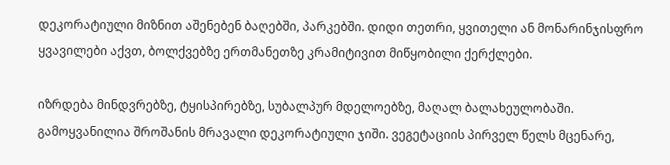დეკორატიული მიზნით აშენებენ ბაღებში, პარკებში. დიდი თეთრი, ყვითელი ან მონარინჯისფრო ყვავილები აქვთ, ბოლქვებზე ერთმანეთზე კრამიტივით მიწყობილი ქერქლები.

იზრდება მინდვრებზე, ტყისპირებზე, სუბალპურ მდელოებზე, მაღალ ბალახეულობაში. გამოყვანილია შროშანის მრავალი დეკორატიული ჯიში. ვეგეტაციის პირველ წელს მცენარე,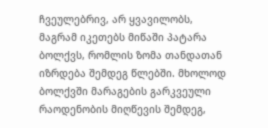ჩვეულებრივ, არ ყვავილობს, მაგრამ იკეთებს მიწაში პატარა ბოლქვს, რომლის ზომა თანდათან იზრდება შემდეგ წლებში. მხოლოდ ბოლქვში მარაგების გარკვეული რაოდენობის მიღწევის შემდეგ,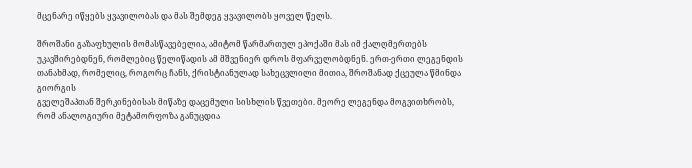მცენარე იწყებს ყვავილობას და მას შემდეგ ყვავილობს ყოველ წელს.

შროშანი გაზაფხულის მომასწავებელია, ამიტომ წარმართულ ეპოქაში მას იმ ქალღმერთებს უკავშირებდნენ, რომლებიც წელიწადის ამ მშვენიერ დროს მფარველობდნენ. ერთ-ერთი ლეგენდის თანახმად, რომელიც, როგორც ჩანს, ქრისტიანულად სახეცვლილი მითია, შროშანად ქცეულა წმინდა გიორგის
გველეშაპთან შერკინებისას მიწაზე დაცემული სისხლის წვეთები. მეორე ლეგენდა მოგვითხრობს, რომ ანალოგიური მეტამორფოზა განუცდია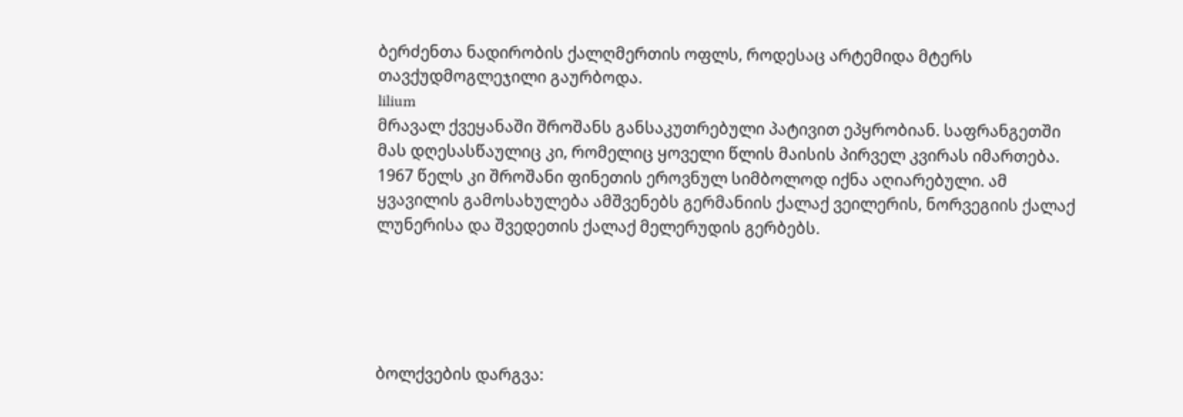ბერძენთა ნადირობის ქალღმერთის ოფლს, როდესაც არტემიდა მტერს თავქუდმოგლეჯილი გაურბოდა.
lilium
მრავალ ქვეყანაში შროშანს განსაკუთრებული პატივით ეპყრობიან. საფრანგეთში მას დღესასწაულიც კი, რომელიც ყოველი წლის მაისის პირველ კვირას იმართება. 1967 წელს კი შროშანი ფინეთის ეროვნულ სიმბოლოდ იქნა აღიარებული. ამ ყვავილის გამოსახულება ამშვენებს გერმანიის ქალაქ ვეილერის, ნორვეგიის ქალაქ ლუნერისა და შვედეთის ქალაქ მელერუდის გერბებს.





ბოლქვების დარგვა: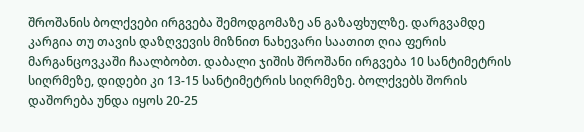შროშანის ბოლქვები ირგვება შემოდგომაზე ან გაზაფხულზე. დარგვამდე კარგია თუ თავის დაზღვევის მიზნით ნახევარი საათით ღია ფერის მარგანცოვკაში ჩაალბობთ. დაბალი ჯიშის შროშანი ირგვება 10 სანტიმეტრის სიღრმეზე, დიდები კი 13-15 სანტიმეტრის სიღრმეზე. ბოლქვებს შორის დაშორება უნდა იყოს 20-25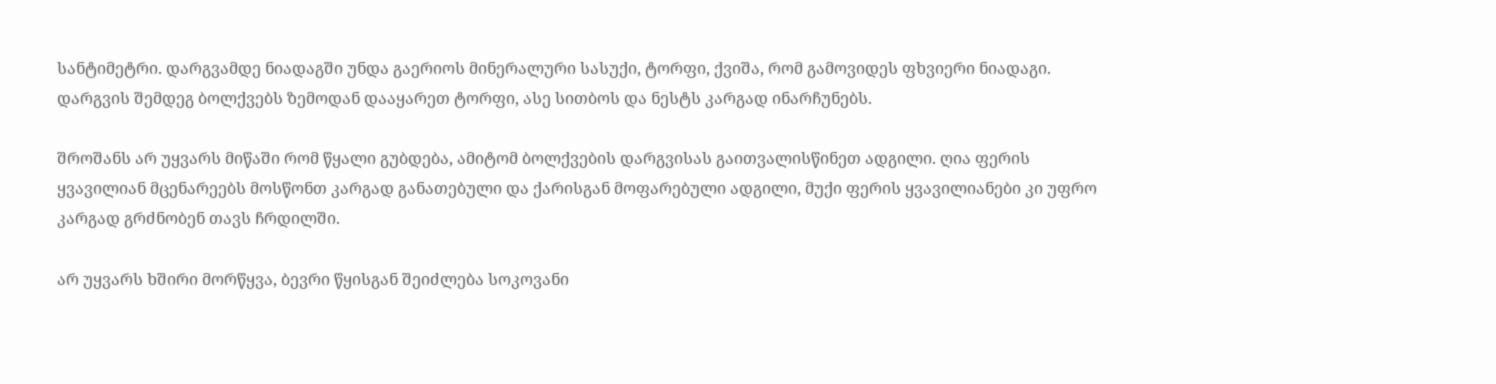სანტიმეტრი. დარგვამდე ნიადაგში უნდა გაერიოს მინერალური სასუქი, ტორფი, ქვიშა, რომ გამოვიდეს ფხვიერი ნიადაგი. დარგვის შემდეგ ბოლქვებს ზემოდან დააყარეთ ტორფი, ასე სითბოს და ნესტს კარგად ინარჩუნებს.

შროშანს არ უყვარს მიწაში რომ წყალი გუბდება, ამიტომ ბოლქვების დარგვისას გაითვალისწინეთ ადგილი. ღია ფერის ყვავილიან მცენარეებს მოსწონთ კარგად განათებული და ქარისგან მოფარებული ადგილი, მუქი ფერის ყვავილიანები კი უფრო კარგად გრძნობენ თავს ჩრდილში.

არ უყვარს ხშირი მორწყვა, ბევრი წყისგან შეიძლება სოკოვანი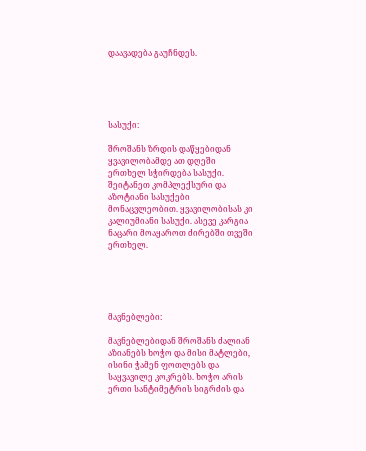დაავადება გაუჩნდეს.





სასუქი:

შროშანს ზრდის დაწყებიდან ყვავილობამდე ათ დღეში ერთხელ სჭირდება სასუქი. შეიტანეთ კომპლექსური და აზოტიანი სასუქები მონაცვლეობით. ყვავილობისას კი კალიუმიანი სასუქი. ასევე კარგია ნაცარი მოაყაროთ ძირებში თვეში ერთხელ.





მავნებლები:

მავნებლებიდან შროშანს ძალიან აზიანებს ხოჭო და მისი მატლები, ისინი ჭამენ ფოთლებს და საყვავილე კოკრებს. ხოჭო არის ერთი სანტიმეტრის სიგრძის და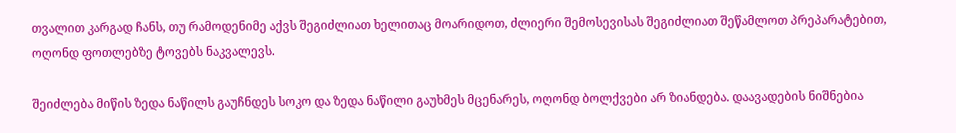თვალით კარგად ჩანს, თუ რამოდენიმე აქვს შეგიძლიათ ხელითაც მოარიდოთ, ძლიერი შემოსევისას შეგიძლიათ შეწამლოთ პრეპარატებით, ოღონდ ფოთლებზე ტოვებს ნაკვალევს.

შეიძლება მიწის ზედა ნაწილს გაუჩნდეს სოკო და ზედა ნაწილი გაუხმეს მცენარეს, ოღონდ ბოლქვები არ ზიანდება. დაავადების ნიშნებია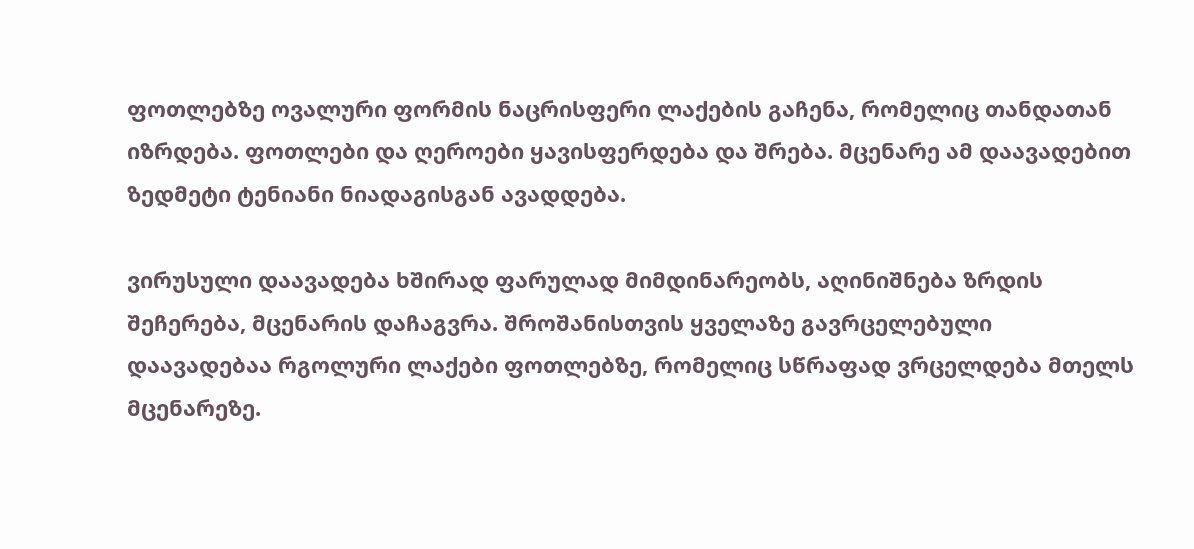ფოთლებზე ოვალური ფორმის ნაცრისფერი ლაქების გაჩენა, რომელიც თანდათან იზრდება. ფოთლები და ღეროები ყავისფერდება და შრება. მცენარე ამ დაავადებით ზედმეტი ტენიანი ნიადაგისგან ავადდება.

ვირუსული დაავადება ხშირად ფარულად მიმდინარეობს, აღინიშნება ზრდის შეჩერება, მცენარის დაჩაგვრა. შროშანისთვის ყველაზე გავრცელებული დაავადებაა რგოლური ლაქები ფოთლებზე, რომელიც სწრაფად ვრცელდება მთელს მცენარეზე.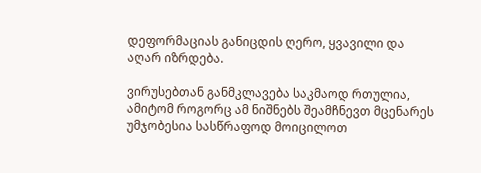დეფორმაციას განიცდის ღერო, ყვავილი და აღარ იზრდება.

ვირუსებთან განმკლავება საკმაოდ რთულია, ამიტომ როგორც ამ ნიშნებს შეამჩნევთ მცენარეს უმჯობესია სასწრაფოდ მოიცილოთ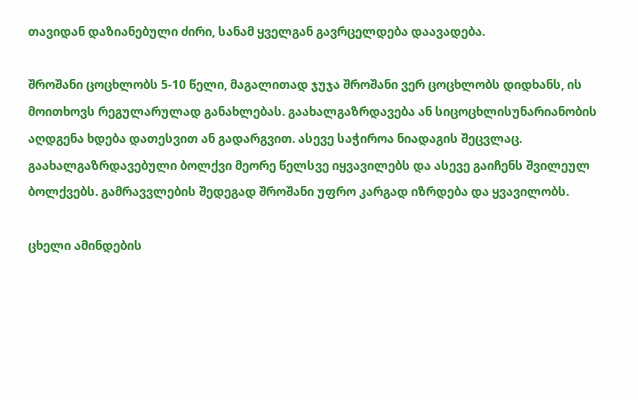თავიდან დაზიანებული ძირი, სანამ ყველგან გავრცელდება დაავადება.

შროშანი ცოცხლობს 5-10 წელი, მაგალითად ჯუჯა შროშანი ვერ ცოცხლობს დიდხანს, ის მოითხოვს რეგულარულად განახლებას. გაახალგაზრდავება ან სიცოცხლისუნარიანობის აღდგენა ხდება დათესვით ან გადარგვით. ასევე საჭიროა ნიადაგის შეცვლაც. გაახალგაზრდავებული ბოლქვი მეორე წელსვე იყვავილებს და ასევე გაიჩენს შვილეულ ბოლქვებს. გამრავვლების შედეგად შროშანი უფრო კარგად იზრდება და ყვავილობს.

ცხელი ამინდების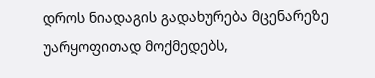დროს ნიადაგის გადახურება მცენარეზე უარყოფითად მოქმედებს,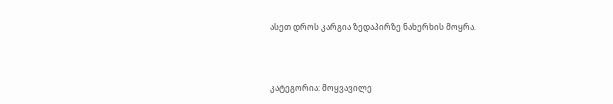ასეთ დროს კარგია ზედაპირზე ნახერხის მოყრა.



კატეგორია: მოყვავილე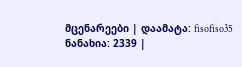მცენარეები | დაამატა: fisofiso35
ნანახია: 2339 |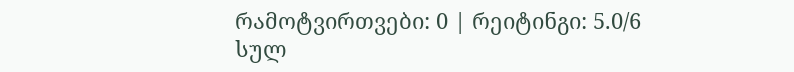რამოტვირთვები: 0 | რეიტინგი: 5.0/6
სულ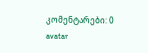კომენტარები: 0
avatar